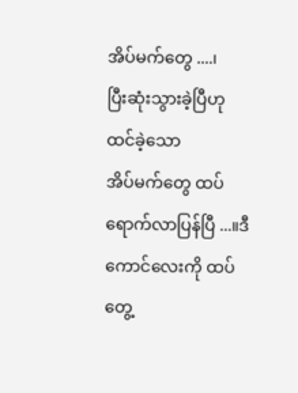အိပ်မက်တွေ ....၊
ပြီးဆုံးသွားခဲ့ပြီဟု ထင်ခဲ့သော
အိပ်မက်တွေ ထပ်ရောက်လာပြန်ပြီ ...။ဒီကောင်လေးကို ထပ်တွေ့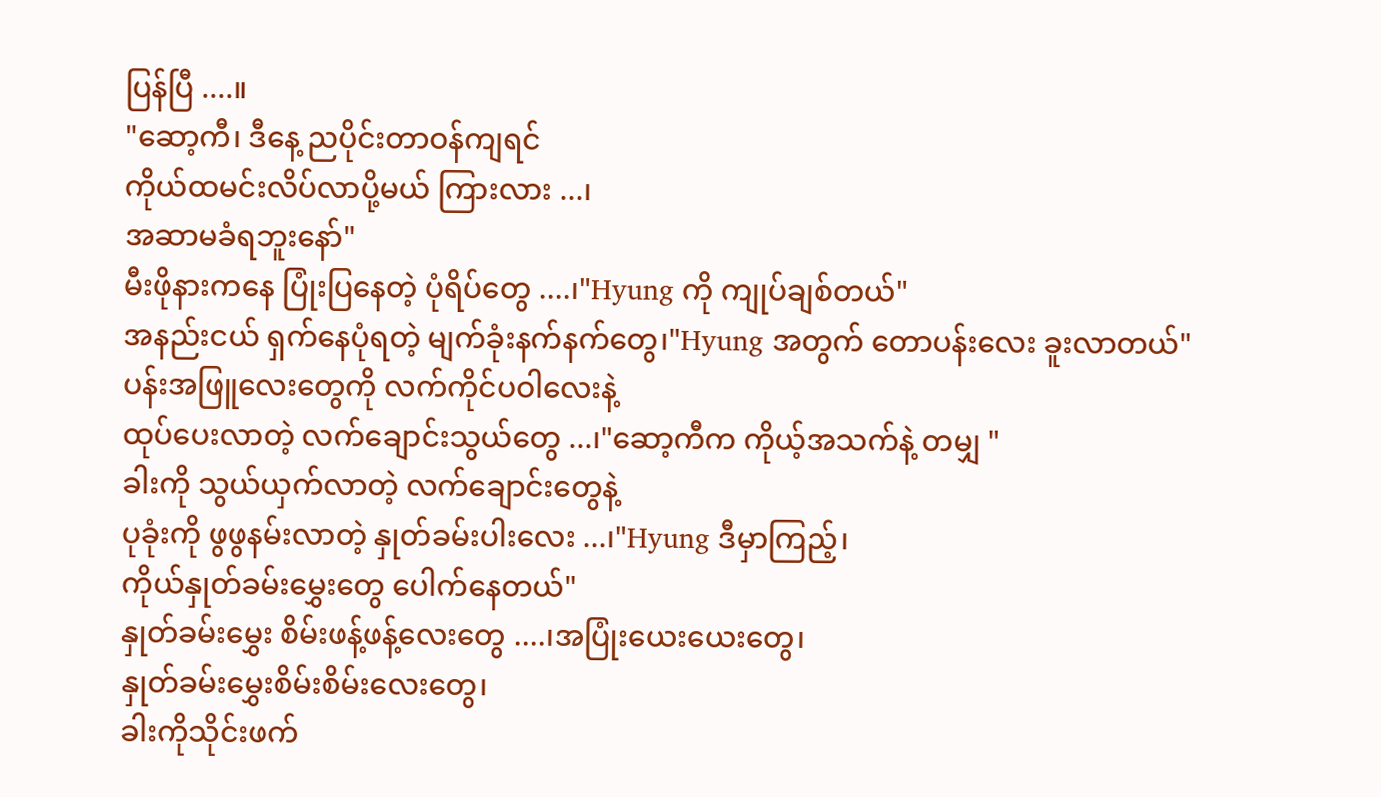ပြန်ပြီ ....။
"ဆော့ကီ၊ ဒီနေ့ ညပိုင်းတာဝန်ကျရင်
ကိုယ်ထမင်းလိပ်လာပို့မယ် ကြားလား ...၊
အဆာမခံရဘူးနော်"
မီးဖိုနားကနေ ပြုံးပြနေတဲ့ ပုံရိပ်တွေ ....၊"Hyung ကို ကျုပ်ချစ်တယ်"
အနည်းငယ် ရှက်နေပုံရတဲ့ မျက်ခုံးနက်နက်တွေ၊"Hyung အတွက် တောပန်းလေး ခူးလာတယ်"
ပန်းအဖြူလေးတွေကို လက်ကိုင်ပဝါလေးနဲ့
ထုပ်ပေးလာတဲ့ လက်ချောင်းသွယ်တွေ ...၊"ဆော့ကီက ကိုယ့်အသက်နဲ့ တမျှ "
ခါးကို သွယ်ယှက်လာတဲ့ လက်ချောင်းတွေနဲ့
ပုခုံးကို ဖွဖွနမ်းလာတဲ့ နှုတ်ခမ်းပါးလေး ...၊"Hyung ဒီမှာကြည့်၊
ကိုယ်နှုတ်ခမ်းမွှေးတွေ ပေါက်နေတယ်"
နှုတ်ခမ်းမွှေး စိမ်းဖန့်ဖန့်လေးတွေ ....၊အပြုံးယေးယေးတွေ၊
နှုတ်ခမ်းမွှေးစိမ်းစိမ်းလေးတွေ၊
ခါးကိုသိုင်းဖက်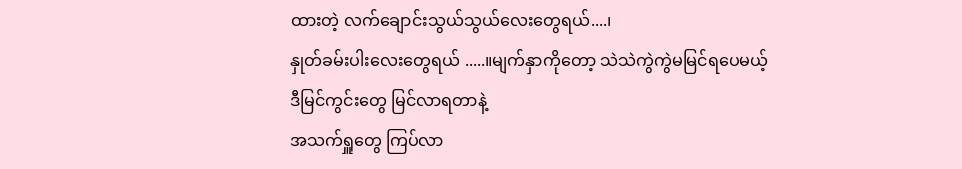ထားတဲ့ လက်ချောင်းသွယ်သွယ်လေးတွေရယ်....၊
နှုတ်ခမ်းပါးလေးတွေရယ် .....။မျက်နှာကိုတော့ သဲသဲကွဲကွဲမမြင်ရပေမယ့်
ဒီမြင်ကွင်းတွေ မြင်လာရတာနဲ့
အသက်ရှူတွေ ကြပ်လာ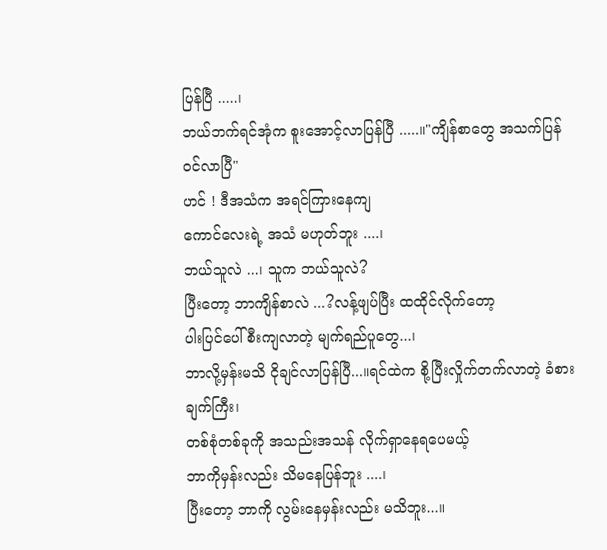ပြန်ပြီ .....၊
ဘယ်ဘက်ရင်အုံက စူးအောင့်လာပြန်ပြီ .....။"ကျိန်စာတွေ အသက်ပြန်ဝင်လာပြီ"
ဟင် ! ဒီအသံက အရင်ကြားနေကျ
ကောင်လေးရဲ့ အသံ မဟုတ်ဘူး ....၊
ဘယ်သူလဲ ...၊ သူက ဘယ်သူလဲ?
ပြီးတော့ ဘာကျိန်စာလဲ ...?လန့်ဖျပ်ပြီး ထထိုင်လိုက်တော့
ပါးပြင်ပေါ်စီးကျလာတဲ့ မျက်ရည်ပူတွေ...၊
ဘာလို့မှန်းမသိ ငိုချင်လာပြန်ပြီ...။ရင်ထဲက စို့ပြီးလှိုက်တက်လာတဲ့ ခံစားချက်ကြီး၊
တစ်စုံတစ်ခုကို အသည်းအသန် လိုက်ရှာနေရပေမယ့်
ဘာကိုမှန်းလည်း သိမနေပြန်ဘူး ....၊
ပြီးတော့ ဘာကို လွမ်းနေမှန်းလည်း မသိဘူး...။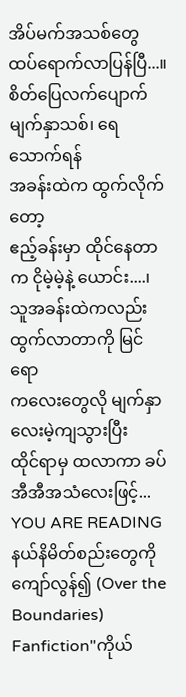အိပ်မက်အသစ်တွေ ထပ်ရောက်လာပြန်ပြီ...။
စိတ်ပြေလက်ပျောက် မျက်နှာသစ်၊ ရေသောက်ရန်
အခန်းထဲက ထွက်လိုက်တော့
ဧည့်ခန်းမှာ ထိုင်နေတာက ငိုမဲ့မဲ့နဲ့ ယောင်း....၊
သူအခန်းထဲကလည်း ထွက်လာတာကို မြင်ရော
ကလေးတွေလို မျက်နှာလေးမဲ့ကျသွားပြီး
ထိုင်ရာမှ ထလာကာ ခပ်အီအီအသံလေးဖြင့်...
YOU ARE READING
နယ်နိမိတ်စည်းတွေကို ကျော်လွန်၍ (Over the Boundaries)
Fanfiction"ကိုယ်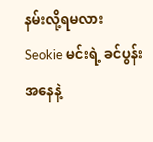နမ်းလို့ရမလား Seokie မင်းရဲ့ ခင်ပွန်းအနေနဲ့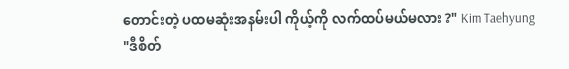တောင်းတဲ့ ပထမဆုံးအနမ်းပါ ကိုယ့်ကို လက်ထပ်မယ်မလား ?" Kim Taehyung "ဒီစိတ်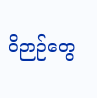ဝိဉာဉ်တွေ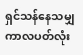ရှင်သန်နေသမျှ ကာလပတ်လုံး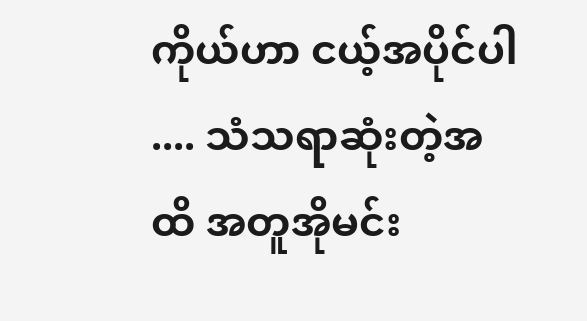ကိုယ်ဟာ ငယ့်အပိုင်ပါ .... သံသရာဆုံးတဲ့အထိ အတူအိုမင်း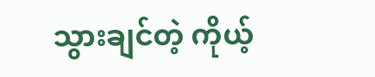သွားချင်တဲ့ ကိုယ့်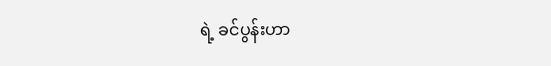ရဲ့ ခင်ပွန်းဟာ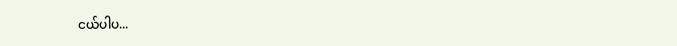ငယ်ပါပ...